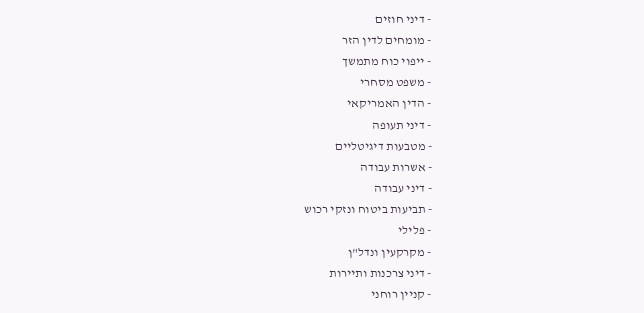- דיני חוזים
- מומחים לדין הזר
- ייפוי כוח מתמשך
- משפט מסחרי
- הדין האמריקאי
- דיני תעופה
- מטבעות דיגיטליים
- אשרות עבודה
- דיני עבודה
- תביעות ביטוח ונזקי רכוש
- פלילי
- מקרקעין ונדל"ן
- דיני צרכנות ותיירות
- קניין רוחני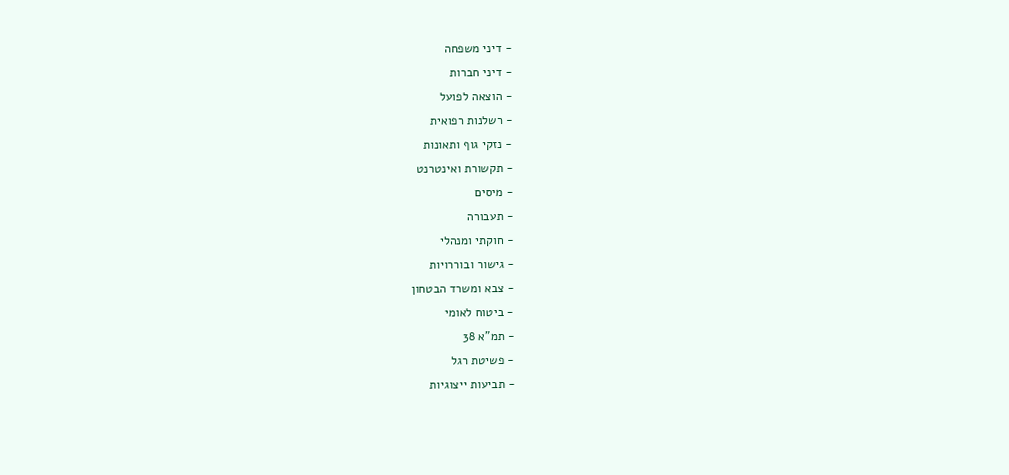- דיני משפחה
- דיני חברות
- הוצאה לפועל
- רשלנות רפואית
- נזקי גוף ותאונות
- תקשורת ואינטרנט
- מיסים
- תעבורה
- חוקתי ומנהלי
- גישור ובוררויות
- צבא ומשרד הבטחון
- ביטוח לאומי
- תמ"א 38
- פשיטת רגל
- תביעות ייצוגיות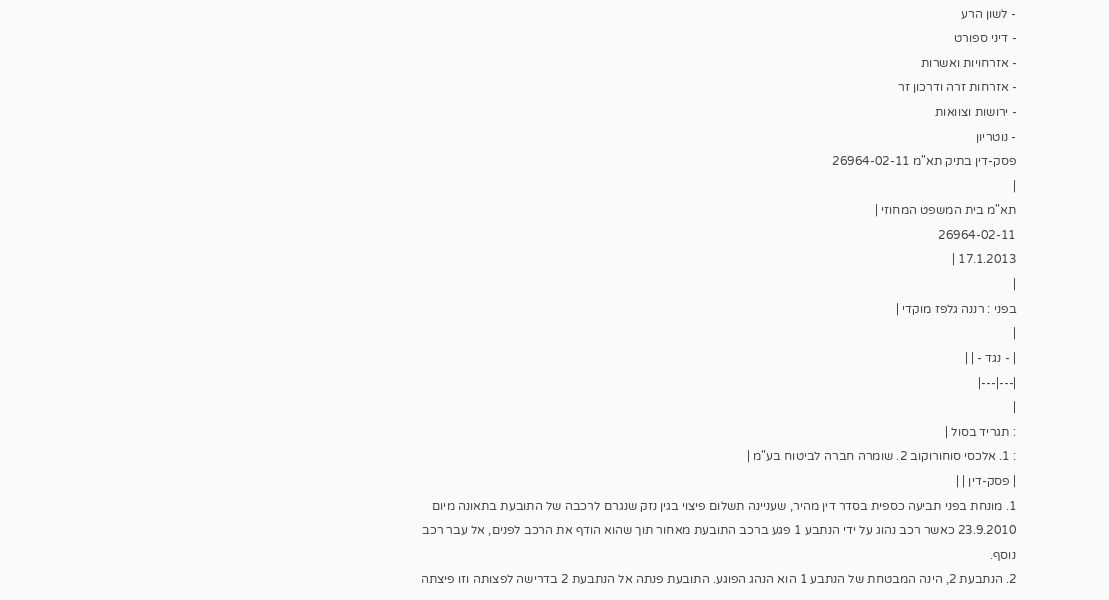- לשון הרע
- דיני ספורט
- אזרחויות ואשרות
- אזרחות זרה ודרכון זר
- ירושות וצוואות
- נוטריון
פסק-דין בתיק תא"מ 26964-02-11
|
תא"מ בית המשפט המחוזי |
26964-02-11
17.1.2013 |
|
בפני : רננה גלפז מוקדי |
|
| - נגד - | |
|---|---|
|
: תגריד בסול |
: 1. אלכסי סוחורוקוב 2. שומרה חברה לביטוח בע"מ |
| פסק-דין | |
1. מונחת בפני תביעה כספית בסדר דין מהיר, שעניינה תשלום פיצוי בגין נזק שנגרם לרכבה של התובעת בתאונה מיום 23.9.2010 כאשר רכב נהוג על ידי הנתבע 1 פגע ברכב התובעת מאחור תוך שהוא הודף את הרכב לפנים, אל עבר רכב נוסף.
2. הנתבעת 2, הינה המבטחת של הנתבע 1 הוא הנהג הפוגע. התובעת פנתה אל הנתבעת 2 בדרישה לפצותה וזו פיצתה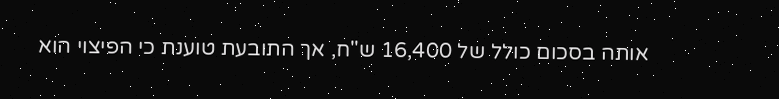אותה בסכום כולל של 16,400 ש"ח, אך התובעת טוענת כי הפיצוי הוא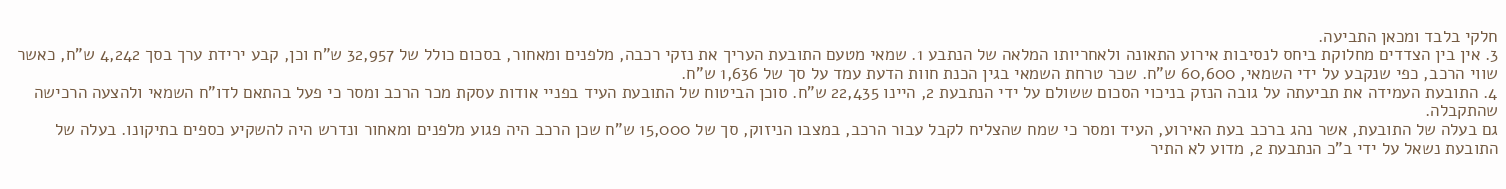חלקי בלבד ומכאן התביעה.
3. אין בין הצדדים מחלוקת ביחס לנסיבות אירוע התאונה ולאחריותו המלאה של הנתבע 1. שמאי מטעם התובעת העריך את נזקי רכבה, מלפנים ומאחור, בסכום כולל של 32,957 ש"ח וכן, קבע ירידת ערך בסך 4,242 ש"ח, כאשר שווי הרכב, כפי שנקבע על ידי השמאי, 60,600 ש"ח. שכר טרחת השמאי בגין הכנת חוות הדעת עמד על סך של 1,636 ש"ח.
4. התובעת העמידה את תביעתה על גובה הנזק בניכוי הסכום ששולם על ידי הנתבעת 2, היינו 22,435 ש"ח. סוכן הביטוח של התובעת העיד בפניי אודות עסקת מכר הרכב ומסר כי פעל בהתאם לדו"ח השמאי ולהצעה הרכישה שהתקבלה.
גם בעלה של התובעת, אשר נהג ברכב בעת האירוע, העיד ומסר כי שמח שהצליח לקבל עבור הרכב, במצבו הניזוק, סך של 15,000 ש"ח שכן הרכב היה פגוע מלפנים ומאחור ונדרש היה להשקיע כספים בתיקונו. בעלה של התובעת נשאל על ידי ב"כ הנתבעת 2, מדוע לא התיר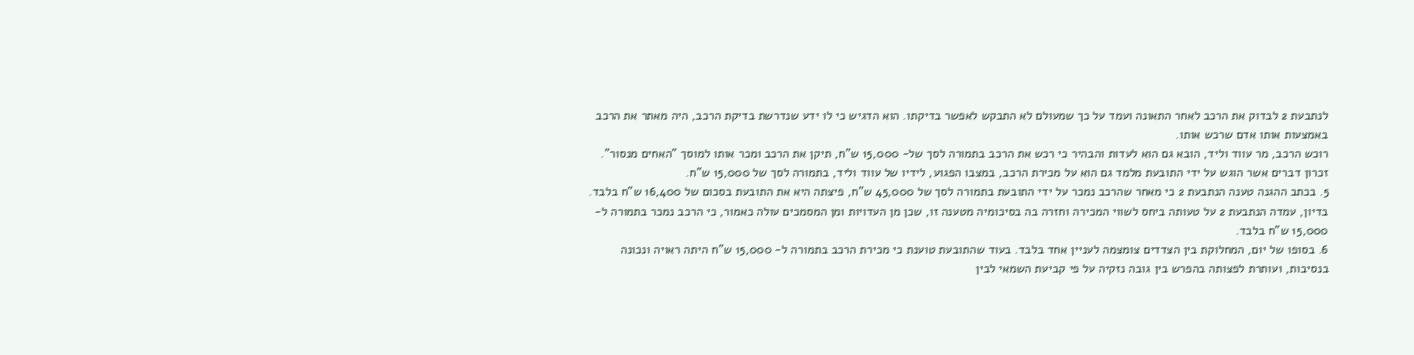לנתבעת 2 לבדוק את הרכב לאחר התאונה ועמד על כך שמעולם לא התבקש לאפשר בדיקתו. הוא הדגיש כי לו ידע שנדרשת בדיקת הרכב, היה מאתר את הרכב באמצעות אותו אדם שרכש אותו.
רוכש הרכב, מר עווד וליד, הובא גם הוא לעדות והבהיר כי רכש את הרכב בתמורה לסך של- 15,000 ש"ח, תיקן את הרכב ומכר אותו למוסך "האחים מנסור".
זכרון דברים אשר הוגש על ידי התובעת מלמד גם הוא על מכירת הרכב, במצבו הפגוע, לידיו של עווד וליד, בתמורה לסך של 15,000 ש"ח.
5. בכתב ההגנה טענה הנתבעת 2 כי מאחר שהרכב נמכר על ידי התובעת בתמורה לסך של 45,000 ש"ח, פיצתה היא את התובעת בסכום של 16,400 ש"ח בלבד. בדיון, עמדה הנתבעת 2 על טעותה ביחס לשווי המכירה וחזרה בה בסיכומיה מטענה זו, שכן מן העדויות ומן המסמכים עולה כאמור, כי הרכב נמכר בתמורה ל- 15,000 ש"ח בלבד.
6. בסופו של יום, המחלוקת בין הצדדים צומצמה לעניין אחד בלבד. בעוד שהתובעת טוענת כי מכירת הרכב בתמורה ל- 15,000 ש"ח היתה ראויה ונכונה בנסיבות, ועותרת לפצותה בהפרש בין גובה נזקיה על פי קביעת השמאי לבין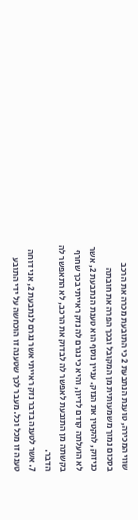שווי המכירה, טוענת הנתבעת 2 כי התובעת מכרה את הרכב בסכום נמוך משמעותית מן המקובל ובכך הפרה את חובתה כניזוק, להקטין את הנזק. עניין נוסף הוא טענת הנתבעת 2, אשר לא הועלתה קודם לדיון, והיא כי נגרם לה נזק ראייתי בכך שחרף בקשתה מן התובעת לאפשר לה לבדוק את הרכב, לא התאפשר לה הדבר.
7. אשר לטענה בדבר נזק ראייתי אשר נגרם לנתבעת 2, אני דוחה טענה זו מכל וכל. מעבר לכך שטענה זו הוכחשה על ידי התובע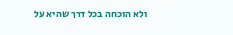ולא הוכחה בכל דרך שהיא על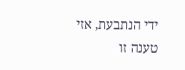ידי הנתבעת, אזי טענה זו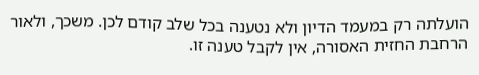הועלתה רק במעמד הדיון ולא נטענה בכל שלב קודם לכן. משכך, ולאור הרחבת החזית האסורה, אין לקבל טענה זו.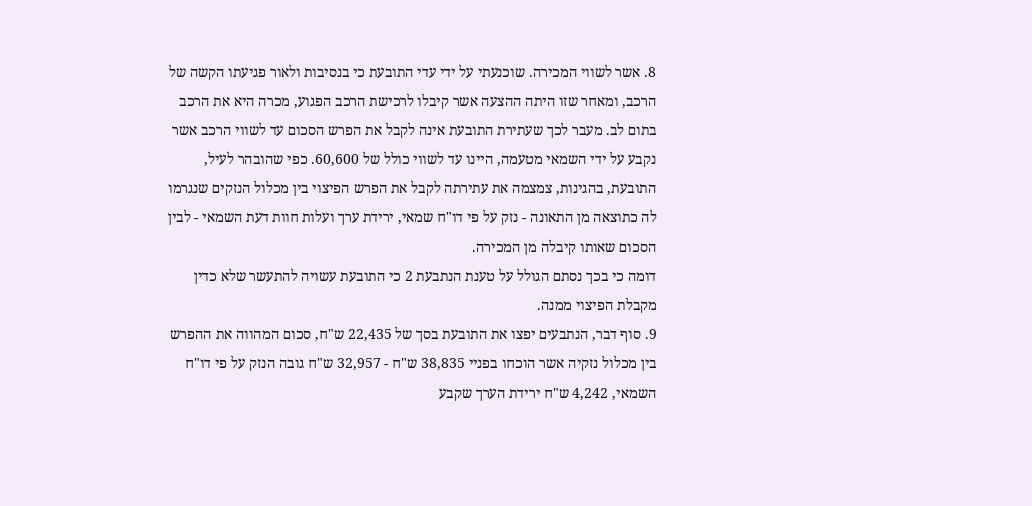8. אשר לשווי המכירה. שוכנעתי על ידי עדי התובעת כי בנסיבות ולאור פגיעתו הקשה של הרכב, ומאחר שזו היתה ההצעה אשר קיבלו לרכישת הרכב הפגוע, מכרה היא את הרכב בתום לב. מעבר לכך שעתירת התובעת אינה לקבל את הפרש הסכום עד לשווי הרכב אשר נקבע על ידי השמאי מטעמה, היינו עד לשווי כולל של 60,600. כפי שהובהר לעיל, התובעת, בהגינות, צמצמה את עתירתה לקבל את הפרש הפיצוי בין מכלול הנזקים שנגרמו לה כתוצאה מן התאונה - נזק על פי דו"ח שמאי, ירידת ערך ועלות חוות דעת השמאי - לבין הסכום שאותו קיבלה מן המכירה.
דומה כי בכך נסתם הגולל על טענת הנתבעת 2 כי התובעת עשויה להתעשר שלא כדין מקבלת הפיצוי ממנה.
9. סוף דבר, הנתבעים יפצו את התובעת בסך של 22,435 ש"ח, סכום המהווה את ההפרש בין מכלול נזקיה אשר הוכחו בפניי 38,835 ש"ח - 32,957 ש"ח גובה הנזק על פי דו"ח השמאי, 4,242 ש"ח ירידת הערך שקבע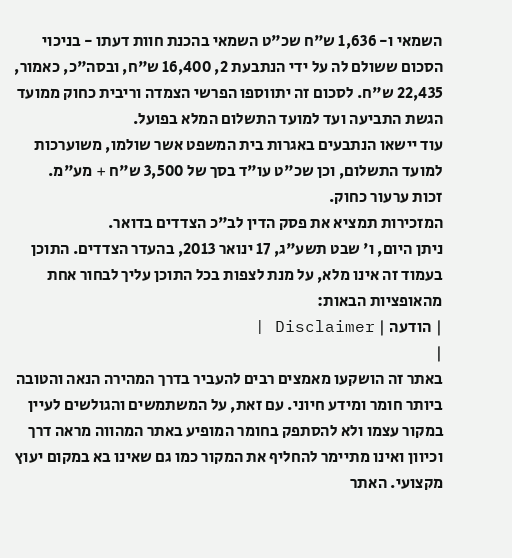השמאי ו- 1,636 ש"ח שכ"ט השמאי בהכנת חוות דעתו - בניכוי הסכום ששולם לה על ידי הנתבעת 2, 16,400 ש"ח, ובסה"כ, כאמור, 22,435 ש"ח. לסכום זה יתווספו הפרשי הצמדה וריבית כחוק ממועד הגשת התביעה ועד למועד התשלום המלא בפועל.
עוד יישאו הנתבעים באגרות בית המשפט אשר שולמו, משוערכות למועד התשלום, וכן שכ"ט עו"ד בסך של 3,500 ש"ח + מע"מ.
זכות ערעור כחוק.
המזכירות תמציא את פסק הדין לב"כ הצדדים בדואר.
ניתן היום, ו' שבט תשע"ג, 17 ינואר 2013, בהעדר הצדדים. התוכן בעמוד זה אינו מלא, על מנת לצפות בכל התוכן עליך לבחור אחת מהאופציות הבאות:
| הודעה | Disclaimer |
|
באתר זה הושקעו מאמצים רבים להעביר בדרך המהירה הנאה והטובה ביותר חומר ומידע חיוני. עם זאת, על המשתמשים והגולשים לעיין במקור עצמו ולא להסתפק בחומר המופיע באתר המהווה מראה דרך וכיוון ואינו מתיימר להחליף את המקור כמו גם שאינו בא במקום יעוץ מקצועי. האתר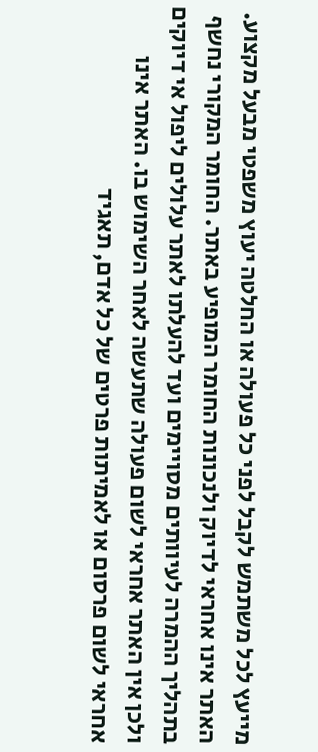מייעץ לכל משתמש לקבל לפני כל פעולה או החלטה יעוץ משפטי מבעל מקצוע. האתר אינו אחראי לדיוק ולנכונות החומר המופיע באתר. החומר המקורי נחשף בתהליך ההמרה לעיוותים מסויימים ועד להעלתו לאתר עלולים ליפול אי דיוקים ולכן אין האתר אחראי לשום פעולה שתעשה לאחר השימוש בו. האתר אינו אחראי לשום פרסום או לאמיתות פרטים של כל אדם, תאגיד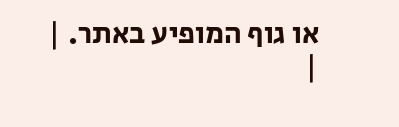או גוף המופיע באתר. |
|